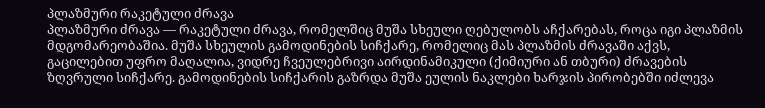პლაზმური რაკეტული ძრავა
პლაზმური ძრავა — რაკეტული ძრავა, რომელშიც მუშა სხეული ღებულობს აჩქარებას, როცა იგი პლაზმის მდგომარეობაშია. მუშა სხეულის გამოდინების სიჩქარე, რომელიც მას პლაზმის ძრავაში აქვს, გაცილებით უფრო მაღალია, ვიდრე ჩვეულებრივი აირდინამიკული (ქიმიური ან თბური) ძრავების ზღვრული სიჩქარე. გამოდინების სიჩქარის გაზრდა მუშა ეულის ნაკლები ხარჯის პირობებში იძლევა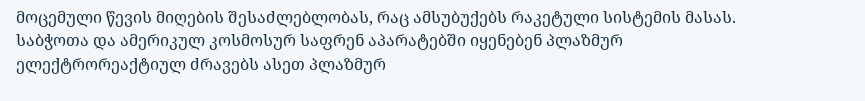მოცემული წევის მიღების შესაძლებლობას, რაც ამსუბუქებს რაკეტული სისტემის მასას. საბჭოთა და ამერიკულ კოსმოსურ საფრენ აპარატებში იყენებენ პლაზმურ ელექტრორეაქტიულ ძრავებს ასეთ პლაზმურ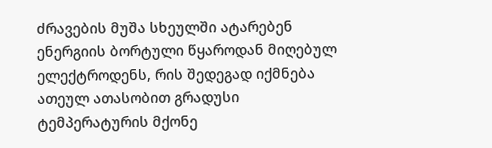ძრავების მუშა სხეულში ატარებენ ენერგიის ბორტული წყაროდან მიღებულ ელექტროდენს, რის შედეგად იქმნება ათეულ ათასობით გრადუსი ტემპერატურის მქონე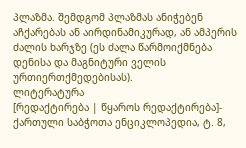პლაზმა. შემდგომ პლაზმას ანიჭებენ აჩქარებას ან აირდინამიკურად, ან ამპერის ძალის ხარჯზე (ეს ძალა წარმოიქმნება დენისა და მაგნიტური ველის ურთიერთქმედებისას).
ლიტერატურა
[რედაქტირება | წყაროს რედაქტირება]- ქართული საბჭოთა ენციკლოპედია, ტ. 8,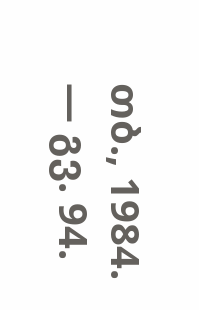თბ., 1984. — გვ. 94.